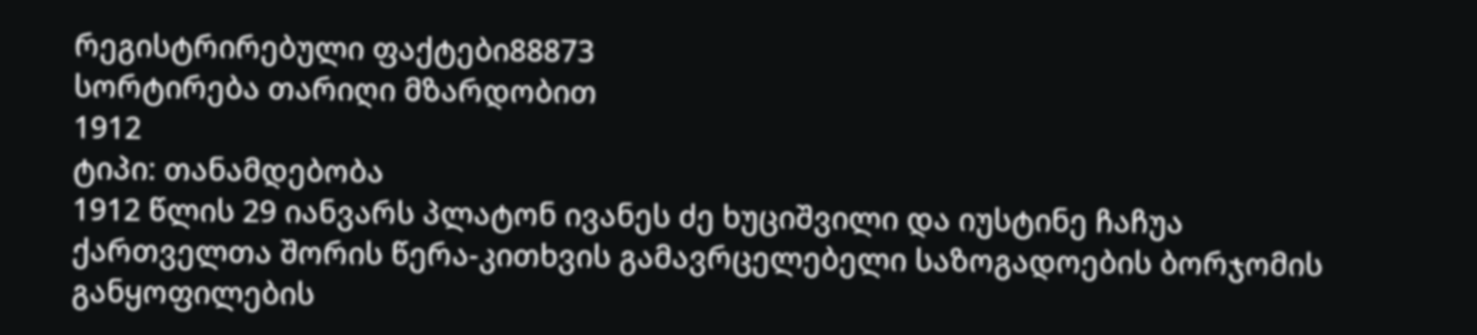რეგისტრირებული ფაქტები88873
სორტირება თარიღი მზარდობით
1912
ტიპი: თანამდებობა
1912 წლის 29 იანვარს პლატონ ივანეს ძე ხუციშვილი და იუსტინე ჩაჩუა ქართველთა შორის წერა-კითხვის გამავრცელებელი საზოგადოების ბორჯომის განყოფილების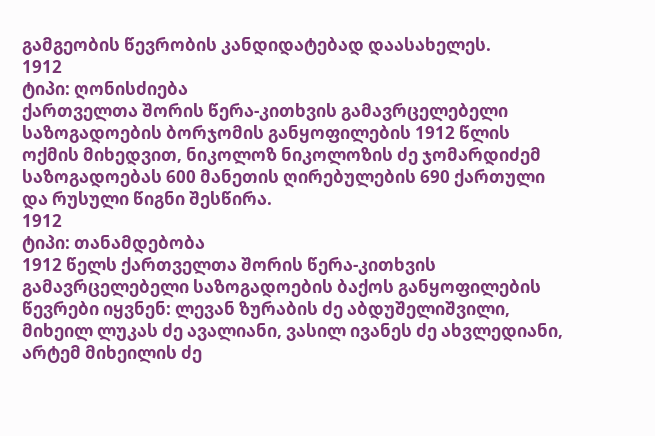გამგეობის წევრობის კანდიდატებად დაასახელეს.
1912
ტიპი: ღონისძიება
ქართველთა შორის წერა-კითხვის გამავრცელებელი საზოგადოების ბორჯომის განყოფილების 1912 წლის ოქმის მიხედვით, ნიკოლოზ ნიკოლოზის ძე ჯომარდიძემ საზოგადოებას 600 მანეთის ღირებულების 690 ქართული და რუსული წიგნი შესწირა.
1912
ტიპი: თანამდებობა
1912 წელს ქართველთა შორის წერა-კითხვის გამავრცელებელი საზოგადოების ბაქოს განყოფილების წევრები იყვნენ: ლევან ზურაბის ძე აბდუშელიშვილი, მიხეილ ლუკას ძე ავალიანი, ვასილ ივანეს ძე ახვლედიანი, არტემ მიხეილის ძე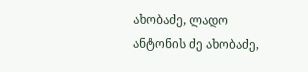ახობაძე, ლადო ანტონის ძე ახობაძე,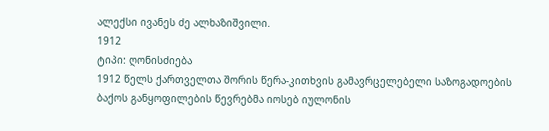ალექსი ივანეს ძე ალხაზიშვილი.
1912
ტიპი: ღონისძიება
1912 წელს ქართველთა შორის წერა-კითხვის გამავრცელებელი საზოგადოების ბაქოს განყოფილების წევრებმა იოსებ იულონის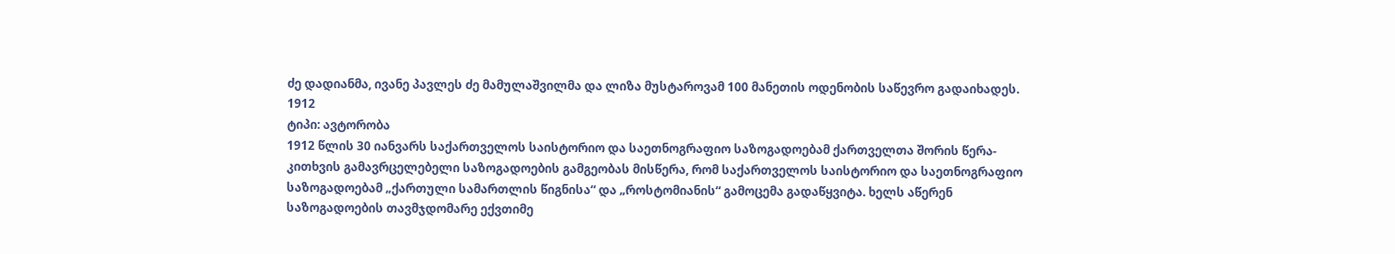ძე დადიანმა, ივანე პავლეს ძე მამულაშვილმა და ლიზა მუსტაროვამ 100 მანეთის ოდენობის საწევრო გადაიხადეს.
1912
ტიპი: ავტორობა
1912 წლის 30 იანვარს საქართველოს საისტორიო და საეთნოგრაფიო საზოგადოებამ ქართველთა შორის წერა-კითხვის გამავრცელებელი საზოგადოების გამგეობას მისწერა, რომ საქართველოს საისტორიო და საეთნოგრაფიო საზოგადოებამ „ქართული სამართლის წიგნისა“ და „როსტომიანის“ გამოცემა გადაწყვიტა. ხელს აწერენ საზოგადოების თავმჯდომარე ექვთიმე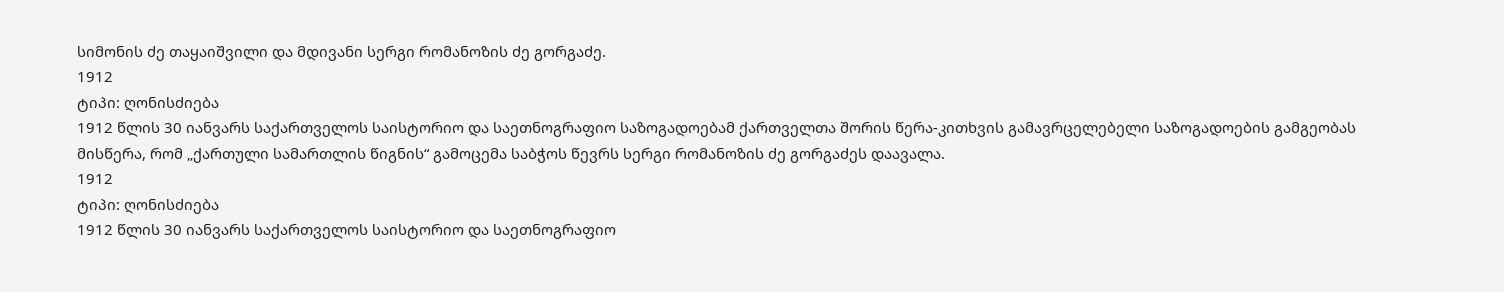სიმონის ძე თაყაიშვილი და მდივანი სერგი რომანოზის ძე გორგაძე.
1912
ტიპი: ღონისძიება
1912 წლის 30 იანვარს საქართველოს საისტორიო და საეთნოგრაფიო საზოგადოებამ ქართველთა შორის წერა-კითხვის გამავრცელებელი საზოგადოების გამგეობას მისწერა, რომ „ქართული სამართლის წიგნის“ გამოცემა საბჭოს წევრს სერგი რომანოზის ძე გორგაძეს დაავალა.
1912
ტიპი: ღონისძიება
1912 წლის 30 იანვარს საქართველოს საისტორიო და საეთნოგრაფიო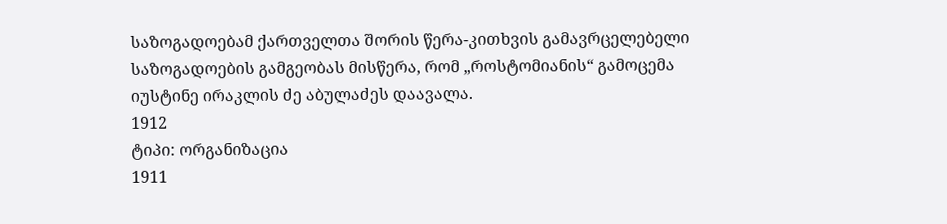საზოგადოებამ ქართველთა შორის წერა-კითხვის გამავრცელებელი საზოგადოების გამგეობას მისწერა, რომ „როსტომიანის“ გამოცემა იუსტინე ირაკლის ძე აბულაძეს დაავალა.
1912
ტიპი: ორგანიზაცია
1911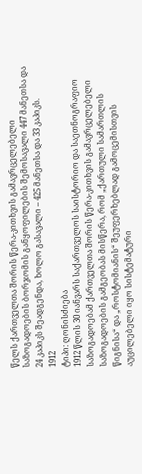წელს ქართველთა შორის წერა-კითხვის გამავრცელებელი საზოგადოების ბორჯომის განყოფილების შემოსავალი 447 მანეთსა და 24 კაპიკს შეადგენდა, ხოლო გასავალი – 425 მანეთსა და 33 კაპიკს.
1912
ტიპი: ღონისძიება
1912 წლის 30 იანვარს საქართველოს საისტორიო და საეთნოგრაფიო საზოგადოებამ ქართველთა შორის წერა-კითხვის გამავრცელებელი საზოგადოების გამგეობას მისწერა, რომ „ქართული სამართლის წიგნისა“ და „როსტომიანის“ შეუფერხებლად გამოცემისთვის აუცილებელი იყო სისტემატური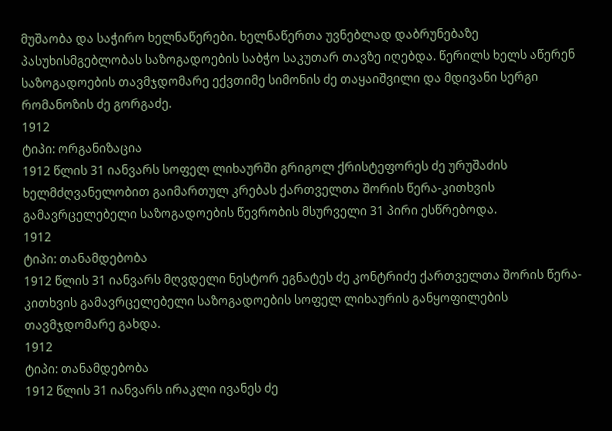მუშაობა და საჭირო ხელნაწერები. ხელნაწერთა უვნებლად დაბრუნებაზე პასუხისმგებლობას საზოგადოების საბჭო საკუთარ თავზე იღებდა. წერილს ხელს აწერენ საზოგადოების თავმჯდომარე ექვთიმე სიმონის ძე თაყაიშვილი და მდივანი სერგი რომანოზის ძე გორგაძე.
1912
ტიპი: ორგანიზაცია
1912 წლის 31 იანვარს სოფელ ლიხაურში გრიგოლ ქრისტეფორეს ძე ურუშაძის ხელმძღვანელობით გაიმართულ კრებას ქართველთა შორის წერა-კითხვის გამავრცელებელი საზოგადოების წევრობის მსურველი 31 პირი ესწრებოდა.
1912
ტიპი: თანამდებობა
1912 წლის 31 იანვარს მღვდელი ნესტორ ეგნატეს ძე კონტრიძე ქართველთა შორის წერა-კითხვის გამავრცელებელი საზოგადოების სოფელ ლიხაურის განყოფილების თავმჯდომარე გახდა.
1912
ტიპი: თანამდებობა
1912 წლის 31 იანვარს ირაკლი ივანეს ძე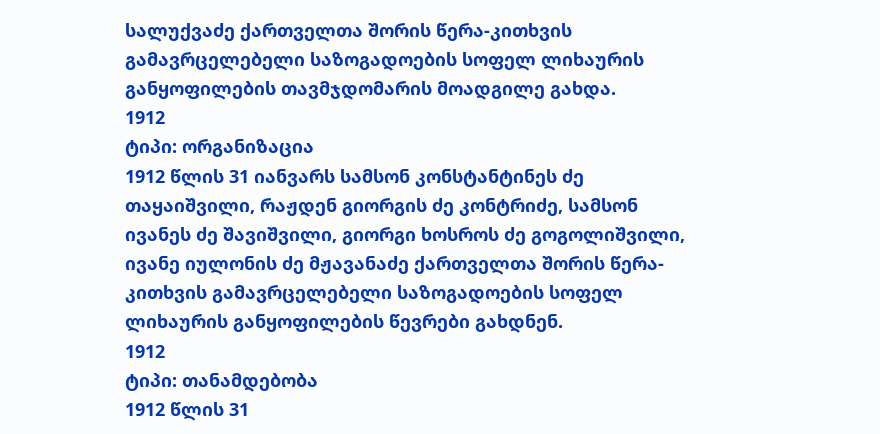სალუქვაძე ქართველთა შორის წერა-კითხვის გამავრცელებელი საზოგადოების სოფელ ლიხაურის განყოფილების თავმჯდომარის მოადგილე გახდა.
1912
ტიპი: ორგანიზაცია
1912 წლის 31 იანვარს სამსონ კონსტანტინეს ძე თაყაიშვილი, რაჟდენ გიორგის ძე კონტრიძე, სამსონ ივანეს ძე შავიშვილი, გიორგი ხოსროს ძე გოგოლიშვილი, ივანე იულონის ძე მჟავანაძე ქართველთა შორის წერა-კითხვის გამავრცელებელი საზოგადოების სოფელ ლიხაურის განყოფილების წევრები გახდნენ.
1912
ტიპი: თანამდებობა
1912 წლის 31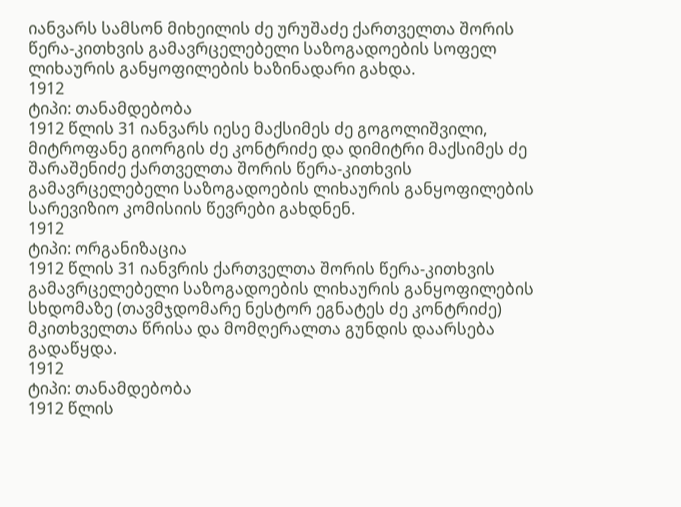იანვარს სამსონ მიხეილის ძე ურუშაძე ქართველთა შორის წერა-კითხვის გამავრცელებელი საზოგადოების სოფელ ლიხაურის განყოფილების ხაზინადარი გახდა.
1912
ტიპი: თანამდებობა
1912 წლის 31 იანვარს იესე მაქსიმეს ძე გოგოლიშვილი, მიტროფანე გიორგის ძე კონტრიძე და დიმიტრი მაქსიმეს ძე შარაშენიძე ქართველთა შორის წერა-კითხვის გამავრცელებელი საზოგადოების ლიხაურის განყოფილების სარევიზიო კომისიის წევრები გახდნენ.
1912
ტიპი: ორგანიზაცია
1912 წლის 31 იანვრის ქართველთა შორის წერა-კითხვის გამავრცელებელი საზოგადოების ლიხაურის განყოფილების სხდომაზე (თავმჯდომარე ნესტორ ეგნატეს ძე კონტრიძე) მკითხველთა წრისა და მომღერალთა გუნდის დაარსება გადაწყდა.
1912
ტიპი: თანამდებობა
1912 წლის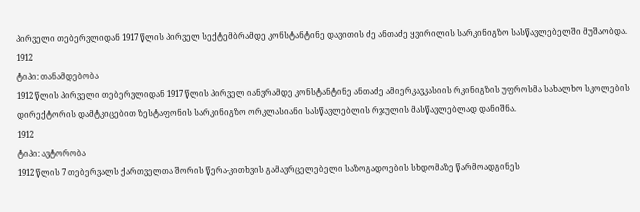პირველი თებერვლიდან 1917 წლის პირველ სექტემბრამდე კონსტანტინე დავითის ძე ანთაძე ყვირილის სარკინიგზო სასწავლებელში მუშაობდა.
1912
ტიპი: თანამდებობა
1912 წლის პირველი თებერვლიდან 1917 წლის პირველ იანვრამდე კონსტანტინე ანთაძე ამიერკავკასიის რკინიგზის უფროსმა სახალხო სკოლების დირექტორის დამტკიცებით ზესტაფონის სარკინიგზო ორკლასიანი სასწავლებლის რჯულის მასწავლებლად დანიშნა.
1912
ტიპი: ავტორობა
1912 წლის 7 თებერვალს ქართველთა შორის წერა-კითხვის გამავრცელებელი საზოგადოების სხდომაზე წარმოადგინეს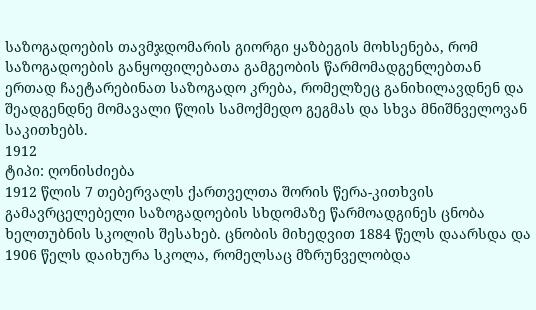საზოგადოების თავმჯდომარის გიორგი ყაზბეგის მოხსენება, რომ საზოგადოების განყოფილებათა გამგეობის წარმომადგენლებთან ერთად ჩაეტარებინათ საზოგადო კრება, რომელზეც განიხილავდნენ და შეადგენდნე მომავალი წლის სამოქმედო გეგმას და სხვა მნიშნველოვან საკითხებს.
1912
ტიპი: ღონისძიება
1912 წლის 7 თებერვალს ქართველთა შორის წერა-კითხვის გამავრცელებელი საზოგადოების სხდომაზე წარმოადგინეს ცნობა ხელთუბნის სკოლის შესახებ. ცნობის მიხედვით 1884 წელს დაარსდა და 1906 წელს დაიხურა სკოლა, რომელსაც მზრუნველობდა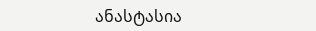ანასტასია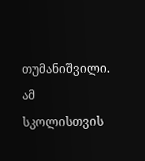თუმანიშვილი. ამ სკოლისთვის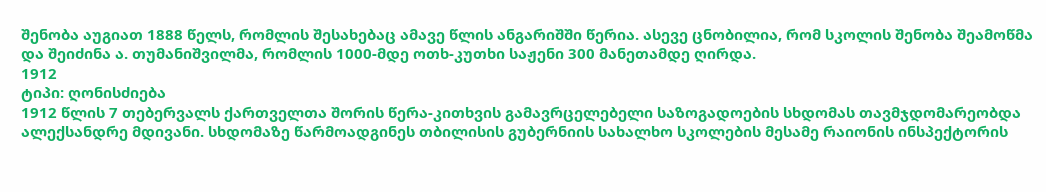შენობა აუგიათ 1888 წელს, რომლის შესახებაც ამავე წლის ანგარიშში წერია. ასევე ცნობილია, რომ სკოლის შენობა შეამოწმა და შეიძინა ა. თუმანიშვილმა, რომლის 1000-მდე ოთხ-კუთხი საჟენი 300 მანეთამდე ღირდა.
1912
ტიპი: ღონისძიება
1912 წლის 7 თებერვალს ქართველთა შორის წერა-კითხვის გამავრცელებელი საზოგადოების სხდომას თავმჯდომარეობდა ალექსანდრე მდივანი. სხდომაზე წარმოადგინეს თბილისის გუბერნიის სახალხო სკოლების მესამე რაიონის ინსპექტორის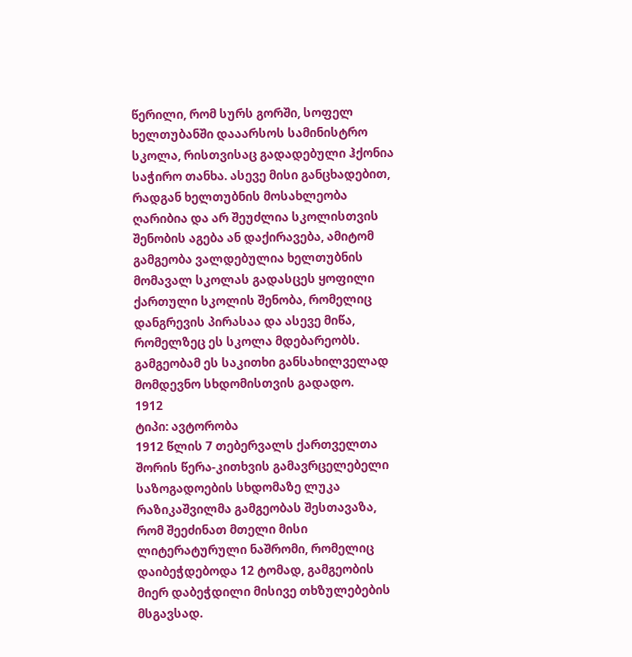წერილი, რომ სურს გორში, სოფელ ხელთუბანში დააარსოს სამინისტრო სკოლა, რისთვისაც გადადებული ჰქონია საჭირო თანხა. ასევე მისი განცხადებით, რადგან ხელთუბნის მოსახლეობა ღარიბია და არ შეუძლია სკოლისთვის შენობის აგება ან დაქირავება, ამიტომ გამგეობა ვალდებულია ხელთუბნის მომავალ სკოლას გადასცეს ყოფილი ქართული სკოლის შენობა, რომელიც დანგრევის პირასაა და ასევე მიწა, რომელზეც ეს სკოლა მდებარეობს. გამგეობამ ეს საკითხი განსახილველად მომდევნო სხდომისთვის გადადო.
1912
ტიპი: ავტორობა
1912 წლის 7 თებერვალს ქართველთა შორის წერა-კითხვის გამავრცელებელი საზოგადოების სხდომაზე ლუკა რაზიკაშვილმა გამგეობას შესთავაზა, რომ შეეძინათ მთელი მისი ლიტერატურული ნაშრომი, რომელიც დაიბეჭდებოდა 12 ტომად, გამგეობის მიერ დაბეჭდილი მისივე თხზულებების მსგავსად.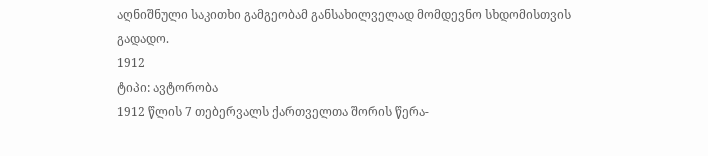აღნიშნული საკითხი გამგეობამ განსახილველად მომდევნო სხდომისთვის გადადო.
1912
ტიპი: ავტორობა
1912 წლის 7 თებერვალს ქართველთა შორის წერა-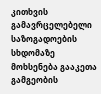კითხვის გამავრცელებელი საზოგადოების სხდომაზე მოხსენება გააკეთა გამგეობის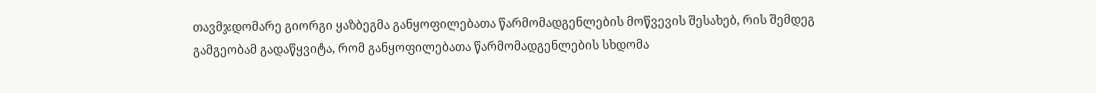თავმჯდომარე გიორგი ყაზბეგმა განყოფილებათა წარმომადგენლების მოწვევის შესახებ, რის შემდეგ გამგეობამ გადაწყვიტა, რომ განყოფილებათა წარმომადგენლების სხდომა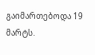გაიმართებოდა 19 მარტს.